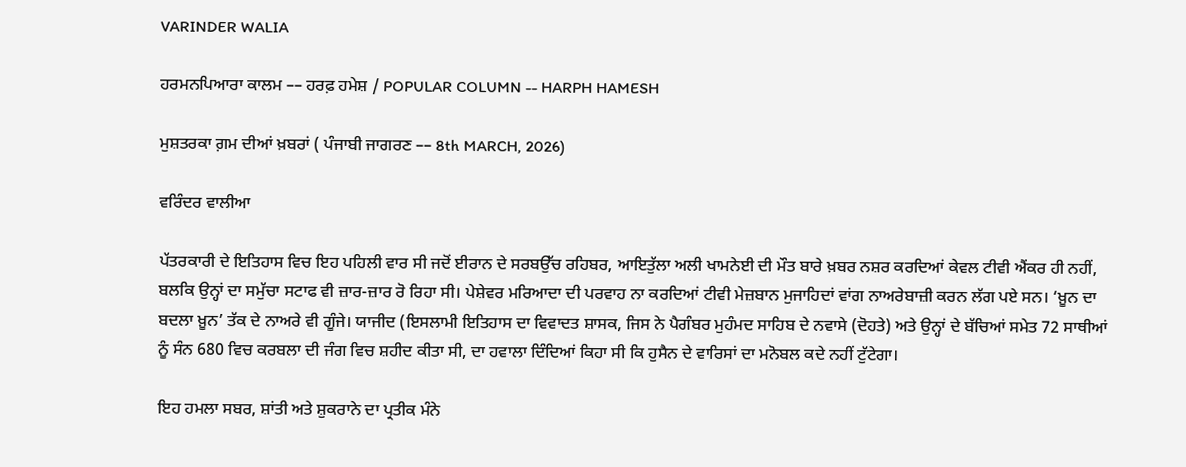VARINDER WALIA

ਹਰਮਨਪਿਆਰਾ ਕਾਲਮ –– ਹਰਫ਼ ਹਮੇਸ਼ / POPULAR COLUMN -- HARPH HAMESH

ਮੁਸ਼ਤਰਕਾ ਗ਼ਮ ਦੀਆਂ ਖ਼ਬਰਾਂ ( ਪੰਜਾਬੀ ਜਾਗਰਣ –– 8th MARCH, 2026)

ਵਰਿੰਦਰ ਵਾਲੀਆ

ਪੱਤਰਕਾਰੀ ਦੇ ਇਤਿਹਾਸ ਵਿਚ ਇਹ ਪਹਿਲੀ ਵਾਰ ਸੀ ਜਦੋਂ ਈਰਾਨ ਦੇ ਸਰਬਉੱਚ ਰਹਿਬਰ, ਆਇਤੁੱਲਾ ਅਲੀ ਖਾਮਨੇਈ ਦੀ ਮੌਤ ਬਾਰੇ ਖ਼ਬਰ ਨਸ਼ਰ ਕਰਦਿਆਂ ਕੇਵਲ ਟੀਵੀ ਐਂਕਰ ਹੀ ਨਹੀਂ, ਬਲਕਿ ਉਨ੍ਹਾਂ ਦਾ ਸਮੁੱਚਾ ਸਟਾਫ ਵੀ ਜ਼ਾਰ-ਜ਼ਾਰ ਰੋ ਰਿਹਾ ਸੀ। ਪੇਸ਼ੇਵਰ ਮਰਿਆਦਾ ਦੀ ਪਰਵਾਹ ਨਾ ਕਰਦਿਆਂ ਟੀਵੀ ਮੇਜ਼ਬਾਨ ਮੁਜਾਹਿਦਾਂ ਵਾਂਗ ਨਾਅਰੇਬਾਜ਼ੀ ਕਰਨ ਲੱਗ ਪਏ ਸਨ। ‘ਖ਼ੂਨ ਦਾ ਬਦਲਾ ਖ਼ੂਨ’ ਤੱਕ ਦੇ ਨਾਅਰੇ ਵੀ ਗੂੰਜੇ। ਯਾਜੀਦ (ਇਸਲਾਮੀ ਇਤਿਹਾਸ ਦਾ ਵਿਵਾਦਤ ਸ਼ਾਸਕ, ਜਿਸ ਨੇ ਪੈਗੰਬਰ ਮੁਹੰਮਦ ਸਾਹਿਬ ਦੇ ਨਵਾਸੇ (ਦੋਹਤੇ) ਅਤੇ ਉਨ੍ਹਾਂ ਦੇ ਬੱਚਿਆਂ ਸਮੇਤ 72 ਸਾਥੀਆਂ ਨੂੰ ਸੰਨ 680 ਵਿਚ ਕਰਬਲਾ ਦੀ ਜੰਗ ਵਿਚ ਸ਼ਹੀਦ ਕੀਤਾ ਸੀ, ਦਾ ਹਵਾਲਾ ਦਿੰਦਿਆਂ ਕਿਹਾ ਸੀ ਕਿ ਹੁਸੈਨ ਦੇ ਵਾਰਿਸਾਂ ਦਾ ਮਨੋਬਲ ਕਦੇ ਨਹੀਂ ਟੁੱਟੇਗਾ।

ਇਹ ਹਮਲਾ ਸਬਰ, ਸ਼ਾਂਤੀ ਅਤੇ ਸ਼ੁਕਰਾਨੇ ਦਾ ਪ੍ਰਤੀਕ ਮੰਨੇ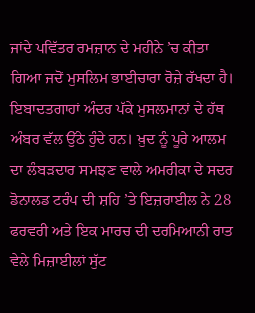ਜਾਂਦੇ ਪਵਿੱਤਰ ਰਮਜ਼ਾਨ ਦੇ ਮਹੀਨੇ ’ਚ ਕੀਤਾ ਗਿਆ ਜਦੋਂ ਮੁਸਲਿਮ ਭਾਈਚਾਰਾ ਰੋਜ਼ੇ ਰੱਖਦਾ ਹੈ। ਇਬਾਦਤਗਾਹਾਂ ਅੰਦਰ ਪੱਕੇ ਮੁਸਲਮਾਨਾਂ ਦੇ ਹੱਥ ਅੰਬਰ ਵੱਲ ਉੱਠੇ ਹੁੰਦੇ ਹਨ। ਖ਼ੁਦ ਨੂੰ ਪੂਰੇ ਆਲਮ ਦਾ ਲੰਬੜਦਾਰ ਸਮਝਣ ਵਾਲੇ ਅਮਰੀਕਾ ਦੇ ਸਦਰ ਡੋਨਾਲਡ ਟਰੰਪ ਦੀ ਸ਼ਹਿ ’ਤੇ ਇਜ਼ਰਾਈਲ ਨੇ 28 ਫਰਵਰੀ ਅਤੇ ਇਕ ਮਾਰਚ ਦੀ ਦਰਮਿਆਨੀ ਰਾਤ ਵੇਲੇ ਮਿਜ਼ਾਈਲਾਂ ਸੁੱਟ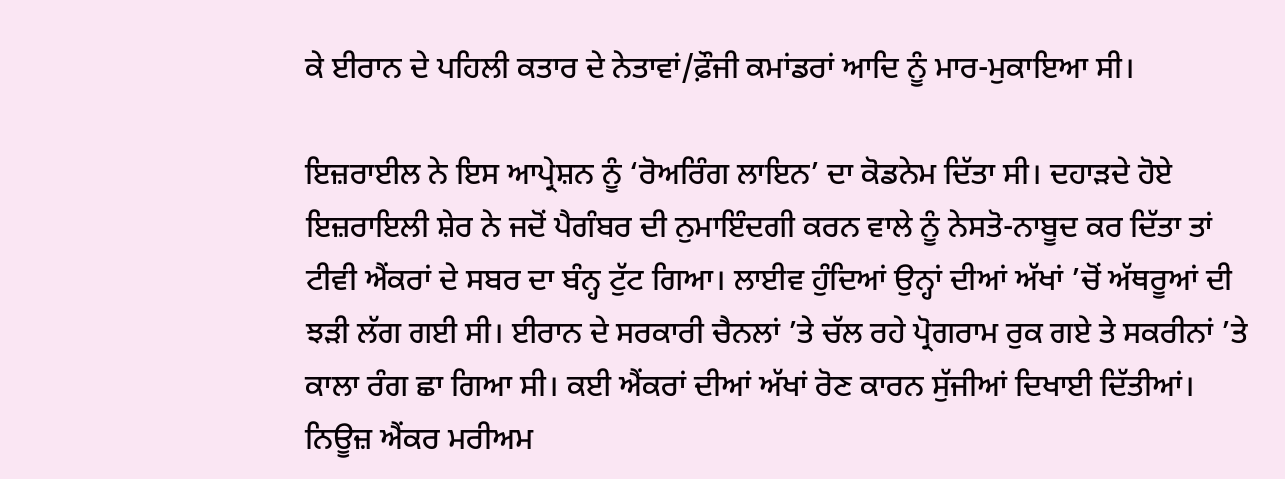ਕੇ ਈਰਾਨ ਦੇ ਪਹਿਲੀ ਕਤਾਰ ਦੇ ਨੇਤਾਵਾਂ/ਫ਼ੌਜੀ ਕਮਾਂਡਰਾਂ ਆਦਿ ਨੂੰ ਮਾਰ-ਮੁਕਾਇਆ ਸੀ।

ਇਜ਼ਰਾਈਲ ਨੇ ਇਸ ਆਪ੍ਰੇਸ਼ਨ ਨੂੰ ‘ਰੋਅਰਿੰਗ ਲਾਇਨ’ ਦਾ ਕੋਡਨੇਮ ਦਿੱਤਾ ਸੀ। ਦਹਾੜਦੇ ਹੋਏ ਇਜ਼ਰਾਇਲੀ ਸ਼ੇਰ ਨੇ ਜਦੋਂ ਪੈਗੰਬਰ ਦੀ ਨੁਮਾਇੰਦਗੀ ਕਰਨ ਵਾਲੇ ਨੂੰ ਨੇਸਤੋ-ਨਾਬੂਦ ਕਰ ਦਿੱਤਾ ਤਾਂ ਟੀਵੀ ਐਂਕਰਾਂ ਦੇ ਸਬਰ ਦਾ ਬੰਨ੍ਹ ਟੁੱਟ ਗਿਆ। ਲਾਈਵ ਹੁੰਦਿਆਂ ਉਨ੍ਹਾਂ ਦੀਆਂ ਅੱਖਾਂ ’ਚੋਂ ਅੱਥਰੂਆਂ ਦੀ ਝੜੀ ਲੱਗ ਗਈ ਸੀ। ਈਰਾਨ ਦੇ ਸਰਕਾਰੀ ਚੈਨਲਾਂ ’ਤੇ ਚੱਲ ਰਹੇ ਪ੍ਰੋਗਰਾਮ ਰੁਕ ਗਏ ਤੇ ਸਕਰੀਨਾਂ ’ਤੇ ਕਾਲਾ ਰੰਗ ਛਾ ਗਿਆ ਸੀ। ਕਈ ਐਂਕਰਾਂ ਦੀਆਂ ਅੱਖਾਂ ਰੋਣ ਕਾਰਨ ਸੁੱਜੀਆਂ ਦਿਖਾਈ ਦਿੱਤੀਆਂ। ਨਿਊਜ਼ ਐਂਕਰ ਮਰੀਅਮ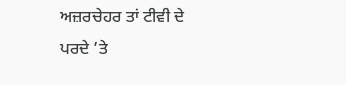ਅਜ਼ਰਚੇਹਰ ਤਾਂ ਟੀਵੀ ਦੇ ਪਰਦੇ ’ਤੇ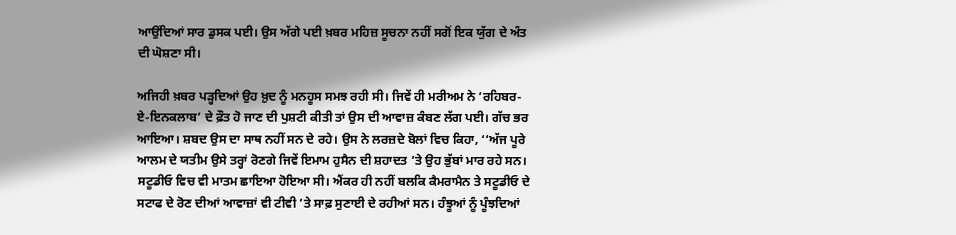ਆਉਂਦਿਆਂ ਸਾਰ ਡੁਸਕ ਪਈ। ਉਸ ਅੱਗੇ ਪਈ ਖ਼ਬਰ ਮਹਿਜ਼ ਸੂਚਨਾ ਨਹੀਂ ਸਗੋਂ ਇਕ ਯੁੱਗ ਦੇ ਅੰਤ ਦੀ ਘੋਸ਼ਣਾ ਸੀ।

ਅਜਿਹੀ ਖ਼ਬਰ ਪੜ੍ਹਦਿਆਂ ਉਹ ਖ਼ੁਦ ਨੂੰ ਮਨਹੂਸ ਸਮਝ ਰਹੀ ਸੀ। ਜਿਵੇਂ ਹੀ ਮਰੀਅਮ ਨੇ ‘ਰਹਿਬਰ-ਏ-ਇਨਕਲਾਬ’ ਦੇ ਫ਼ੌਤ ਹੋ ਜਾਣ ਦੀ ਪੁਸ਼ਟੀ ਕੀਤੀ ਤਾਂ ਉਸ ਦੀ ਆਵਾਜ਼ ਕੰਬਣ ਲੱਗ ਪਈ। ਗੱਚ ਭਰ ਆਇਆ। ਸ਼ਬਦ ਉਸ ਦਾ ਸਾਥ ਨਹੀਂ ਸਨ ਦੇ ਰਹੇ। ਉਸ ਨੇ ਲਰਜ਼ਦੇ ਬੋਲਾਂ ਵਿਚ ਕਿਹਾ, ‘‘ਅੱਜ ਪੂਰੇ ਆਲਮ ਦੇ ਯਤੀਮ ਉਸੇ ਤਰ੍ਹਾਂ ਰੋਣਗੇ ਜਿਵੇਂ ਇਮਾਮ ਹੁਸੈਨ ਦੀ ਸ਼ਹਾਦਤ ’ਤੇ ਉਹ ਭੁੱਬਾਂ ਮਾਰ ਰਹੇ ਸਨ। ਸਟੂਡੀਓ ਵਿਚ ਵੀ ਮਾਤਮ ਛਾਇਆ ਹੋਇਆ ਸੀ। ਐਂਕਰ ਹੀ ਨਹੀਂ ਬਲਕਿ ਕੈਮਰਾਮੈਨ ਤੇ ਸਟੂਡੀਓ ਦੇ ਸਟਾਫ ਦੇ ਰੋਣ ਦੀਆਂ ਆਵਾਜ਼ਾਂ ਵੀ ਟੀਵੀ ’ਤੇ ਸਾਫ਼ ਸੁਣਾਈ ਦੇ ਰਹੀਆਂ ਸਨ। ਹੰਝੂਆਂ ਨੂੰ ਪੂੰਝਦਿਆਂ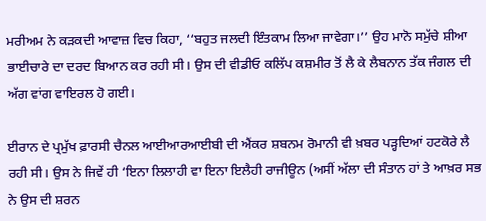ਮਰੀਅਮ ਨੇ ਕੜਕਦੀ ਆਵਾਜ਼ ਵਿਚ ਕਿਹਾ, ‘‘ਬਹੁਤ ਜਲਦੀ ਇੰਤਕਾਮ ਲਿਆ ਜਾਵੇਗਾ।’’ ਉਹ ਮਾਨੋ ਸਮੁੱਚੇ ਸ਼ੀਆ ਭਾਈਚਾਰੇ ਦਾ ਦਰਦ ਬਿਆਨ ਕਰ ਰਹੀ ਸੀ। ਉਸ ਦੀ ਵੀਡੀਓ ਕਲਿੱਪ ਕਸ਼ਮੀਰ ਤੋਂ ਲੈ ਕੇ ਲੈਬਨਾਨ ਤੱਕ ਜੰਗਲ ਦੀ ਅੱਗ ਵਾਂਗ ਵਾਇਰਲ ਹੋ ਗਈ।

ਈਰਾਨ ਦੇ ਪ੍ਰਮੁੱਖ ਫ਼ਾਰਸੀ ਚੈਨਲ ਆਈਆਰਆਈਬੀ ਦੀ ਐਂਕਰ ਸ਼ਬਨਮ ਰੋਮਾਨੀ ਵੀ ਖ਼ਬਰ ਪੜ੍ਹਦਿਆਂ ਹਟਕੋਰੇ ਲੈ ਰਹੀ ਸੀ। ਉਸ ਨੇ ਜਿਵੇਂ ਹੀ ‘ਇਨਾ ਲਿਲਾਹੀ ਵਾ ਇਨਾ ਇਲੈਹੀ ਰਾਜੀਊਨ (ਅਸੀਂ ਅੱਲਾ ਦੀ ਸੰਤਾਨ ਹਾਂ ਤੇ ਆਖ਼ਰ ਸਭ ਨੇ ਉਸ ਦੀ ਸ਼ਰਨ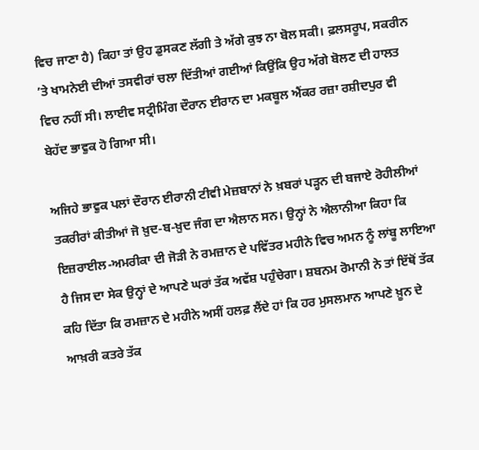ਵਿਚ ਜਾਣਾ ਹੈ) ਕਿਹਾ ਤਾਂ ਉਹ ਡੁਸਕਣ ਲੱਗੀ ਤੇ ਅੱਗੇ ਕੁਝ ਨਾ ਬੋਲ ਸਕੀ। ਫ਼ਲਸਰੂਪ, ਸਕਰੀਨ ’ਤੇ ਖਾਮਨੇਈ ਦੀਆਂ ਤਸਵੀਰਾਂ ਚਲਾ ਦਿੱਤੀਆਂ ਗਈਆਂ ਕਿਉਂਕਿ ਉਹ ਅੱਗੇ ਬੋਲਣ ਦੀ ਹਾਲਤ ਵਿਚ ਨਹੀਂ ਸੀ। ਲਾਈਵ ਸਟ੍ਰੀਮਿੰਗ ਦੌਰਾਨ ਈਰਾਨ ਦਾ ਮਕਬੂਲ ਐਂਕਰ ਰਜ਼ਾ ਰਸ਼ੀਦਪੁਰ ਵੀ ਬੇਹੱਦ ਭਾਵੁਕ ਹੋ ਗਿਆ ਸੀ।

ਅਜਿਹੇ ਭਾਵੁਕ ਪਲਾਂ ਦੌਰਾਨ ਈਰਾਨੀ ਟੀਵੀ ਮੇਜ਼ਬਾਨਾਂ ਨੇ ਖ਼ਬਰਾਂ ਪੜ੍ਹਨ ਦੀ ਬਜਾਏ ਰੋਹੀਲੀਆਂ ਤਕਰੀਰਾਂ ਕੀਤੀਆਂ ਜੋ ਖ਼ੁਦ-ਬ-ਖ਼ੁਦ ਜੰਗ ਦਾ ਐਲਾਨ ਸਨ। ਉਨ੍ਹਾਂ ਨੇ ਐਲਾਨੀਆ ਕਿਹਾ ਕਿ ਇਜ਼ਰਾਈਲ-ਅਮਰੀਕਾ ਦੀ ਜੋੜੀ ਨੇ ਰਮਜ਼ਾਨ ਦੇ ਪਵਿੱਤਰ ਮਹੀਨੇ ਵਿਚ ਅਮਨ ਨੂੰ ਲਾਂਬੂ ਲਾਇਆ ਹੈ ਜਿਸ ਦਾ ਸੇਕ ਉਨ੍ਹਾਂ ਦੇ ਆਪਣੇ ਘਰਾਂ ਤੱਕ ਅਵੱਸ਼ ਪਹੁੰਚੇਗਾ। ਸ਼ਬਨਮ ਰੋਮਾਨੀ ਨੇ ਤਾਂ ਇੱਥੋਂ ਤੱਕ ਕਹਿ ਦਿੱਤਾ ਕਿ ਰਮਜ਼ਾਨ ਦੇ ਮਹੀਨੇ ਅਸੀਂ ਹਲਫ਼ ਲੈਂਦੇ ਹਾਂ ਕਿ ਹਰ ਮੁਸਲਮਾਨ ਆਪਣੇ ਖ਼ੂਨ ਦੇ ਆਖ਼ਰੀ ਕਤਰੇ ਤੱਕ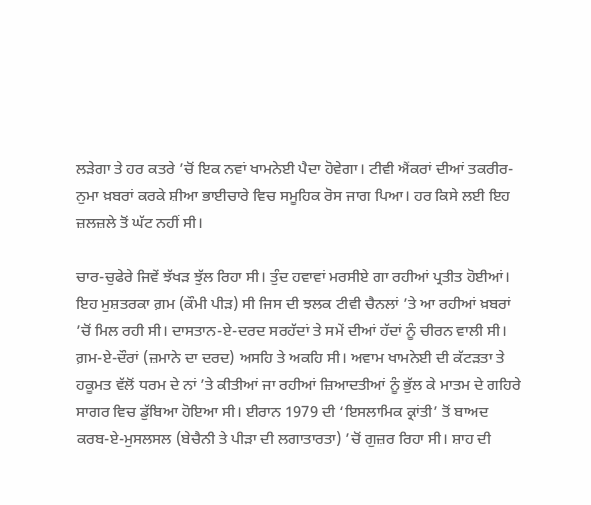ਲੜੇਗਾ ਤੇ ਹਰ ਕਤਰੇ ’ਚੋਂ ਇਕ ਨਵਾਂ ਖਾਮਨੇਈ ਪੈਦਾ ਹੋਵੇਗਾ। ਟੀਵੀ ਐਂਕਰਾਂ ਦੀਆਂ ਤਕਰੀਰ-ਨੁਮਾ ਖ਼ਬਰਾਂ ਕਰਕੇ ਸ਼ੀਆ ਭਾਈਚਾਰੇ ਵਿਚ ਸਮੂਹਿਕ ਰੋਸ ਜਾਗ ਪਿਆ। ਹਰ ਕਿਸੇ ਲਈ ਇਹ ਜ਼ਲਜ਼ਲੇ ਤੋਂ ਘੱਟ ਨਹੀਂ ਸੀ।

ਚਾਰ-ਚੁਫੇਰੇ ਜਿਵੇਂ ਝੱਖੜ ਝੁੱਲ ਰਿਹਾ ਸੀ। ਤੁੰਦ ਹਵਾਵਾਂ ਮਰਸੀਏ ਗਾ ਰਹੀਆਂ ਪ੍ਰਤੀਤ ਹੋਈਆਂ। ਇਹ ਮੁਸ਼ਤਰਕਾ ਗ਼ਮ (ਕੌਮੀ ਪੀੜ) ਸੀ ਜਿਸ ਦੀ ਝਲਕ ਟੀਵੀ ਚੈਨਲਾਂ ’ਤੇ ਆ ਰਹੀਆਂ ਖ਼ਬਰਾਂ ’ਚੋਂ ਮਿਲ ਰਹੀ ਸੀ। ਦਾਸਤਾਨ-ਏ-ਦਰਦ ਸਰਹੱਦਾਂ ਤੇ ਸਮੇਂ ਦੀਆਂ ਹੱਦਾਂ ਨੂੰ ਚੀਰਨ ਵਾਲੀ ਸੀ। ਗ਼ਮ-ਏ-ਦੌਰਾਂ (ਜ਼ਮਾਨੇ ਦਾ ਦਰਦ) ਅਸਹਿ ਤੇ ਅਕਹਿ ਸੀ। ਅਵਾਮ ਖਾਮਨੇਈ ਦੀ ਕੱਟੜਤਾ ਤੇ ਹਕੂਮਤ ਵੱਲੋਂ ਧਰਮ ਦੇ ਨਾਂ ’ਤੇ ਕੀਤੀਆਂ ਜਾ ਰਹੀਆਂ ਜ਼ਿਆਦਤੀਆਂ ਨੂੰ ਭੁੱਲ ਕੇ ਮਾਤਮ ਦੇ ਗਹਿਰੇ ਸਾਗਰ ਵਿਚ ਡੁੱਬਿਆ ਹੋਇਆ ਸੀ। ਈਰਾਨ 1979 ਦੀ ‘ਇਸਲਾਮਿਕ ਕ੍ਰਾਂਤੀ’ ਤੋਂ ਬਾਅਦ ਕਰਬ-ਏ-ਮੁਸਲਸਲ (ਬੇਚੈਨੀ ਤੇ ਪੀੜਾ ਦੀ ਲਗਾਤਾਰਤਾ) ’ਚੋਂ ਗੁਜ਼ਰ ਰਿਹਾ ਸੀ। ਸ਼ਾਹ ਦੀ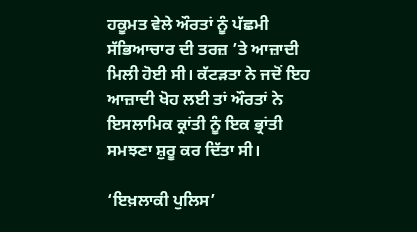ਹਕੂਮਤ ਵੇਲੇ ਔਰਤਾਂ ਨੂੰ ਪੱਛਮੀ ਸੱਭਿਆਚਾਰ ਦੀ ਤਰਜ਼ ’ਤੇ ਆਜ਼ਾਦੀ ਮਿਲੀ ਹੋਈ ਸੀ। ਕੱਟੜਤਾ ਨੇ ਜਦੋਂ ਇਹ ਆਜ਼ਾਦੀ ਖੋਹ ਲਈ ਤਾਂ ਔਰਤਾਂ ਨੇ ਇਸਲਾਮਿਕ ਕ੍ਰਾਂਤੀ ਨੂੰ ਇਕ ਭ੍ਰਾਂਤੀ ਸਮਝਣਾ ਸ਼ੁਰੂ ਕਰ ਦਿੱਤਾ ਸੀ।

‘ਇਖ਼ਲਾਕੀ ਪੁਲਿਸ’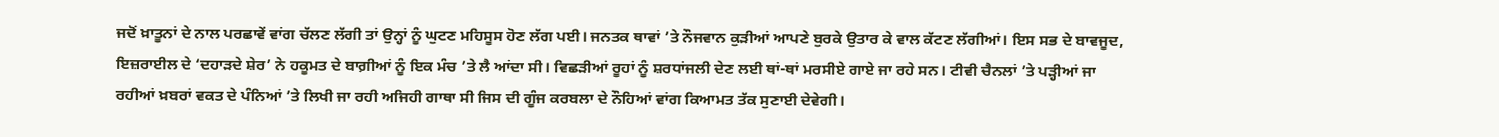ਜਦੋਂ ਖ਼ਾਤੂਨਾਂ ਦੇ ਨਾਲ ਪਰਛਾਵੇਂ ਵਾਂਗ ਚੱਲਣ ਲੱਗੀ ਤਾਂ ਉਨ੍ਹਾਂ ਨੂੰ ਘੁਟਣ ਮਹਿਸੂਸ ਹੋਣ ਲੱਗ ਪਈ। ਜਨਤਕ ਥਾਵਾਂ ’ਤੇ ਨੌਜਵਾਨ ਕੁੜੀਆਂ ਆਪਣੇ ਬੁਰਕੇ ਉਤਾਰ ਕੇ ਵਾਲ ਕੱਟਣ ਲੱਗੀਆਂ। ਇਸ ਸਭ ਦੇ ਬਾਵਜੂਦ, ਇਜ਼ਰਾਈਲ ਦੇ ‘ਦਹਾੜਦੇ ਸ਼ੇਰ’ ਨੇ ਹਕੂਮਤ ਦੇ ਬਾਗ਼ੀਆਂ ਨੂੰ ਇਕ ਮੰਚ ’ਤੇ ਲੈ ਆਂਦਾ ਸੀ। ਵਿਛੜੀਆਂ ਰੂਹਾਂ ਨੂੰ ਸ਼ਰਧਾਂਜਲੀ ਦੇਣ ਲਈ ਥਾਂ-ਥਾਂ ਮਰਸੀਏ ਗਾਏ ਜਾ ਰਹੇ ਸਨ। ਟੀਵੀ ਚੈਨਲਾਂ ’ਤੇ ਪੜ੍ਹੀਆਂ ਜਾ ਰਹੀਆਂ ਖ਼ਬਰਾਂ ਵਕਤ ਦੇ ਪੰਨਿਆਂ ’ਤੇ ਲਿਖੀ ਜਾ ਰਹੀ ਅਜਿਹੀ ਗਾਥਾ ਸੀ ਜਿਸ ਦੀ ਗੂੰਜ ਕਰਬਲਾ ਦੇ ਨੌਹਿਆਂ ਵਾਂਗ ਕਿਆਮਤ ਤੱਕ ਸੁਣਾਈ ਦੇਵੇਗੀ।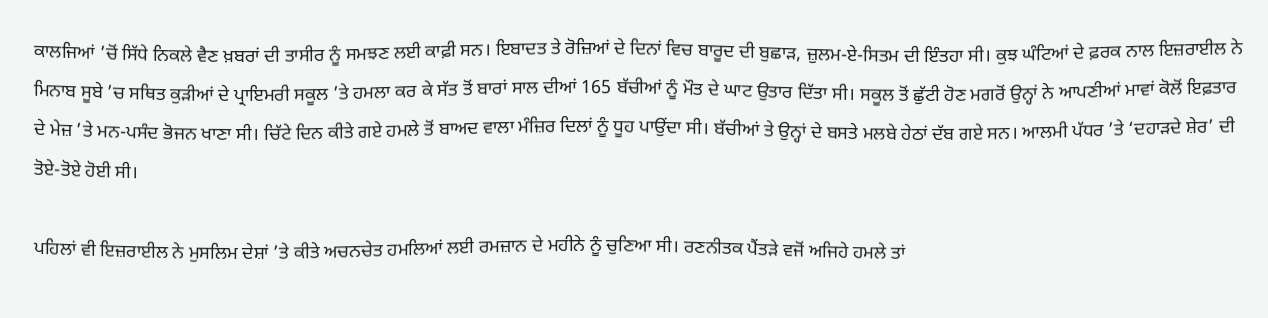ਕਾਲਜਿਆਂ ’ਚੋਂ ਸਿੱਧੇ ਨਿਕਲੇ ਵੈਣ ਖ਼ਬਰਾਂ ਦੀ ਤਾਸੀਰ ਨੂੰ ਸਮਝਣ ਲਈ ਕਾਫ਼ੀ ਸਨ। ਇਬਾਦਤ ਤੇ ਰੋਜ਼ਿਆਂ ਦੇ ਦਿਨਾਂ ਵਿਚ ਬਾਰੂਦ ਦੀ ਬੁਛਾੜ, ਜ਼ੁਲਮ-ਏ-ਸਿਤਮ ਦੀ ਇੰਤਹਾ ਸੀ। ਕੁਝ ਘੰਟਿਆਂ ਦੇ ਫ਼ਰਕ ਨਾਲ ਇਜ਼ਰਾਈਲ ਨੇ ਮਿਨਾਬ ਸੂਬੇ ’ਚ ਸਥਿਤ ਕੁੜੀਆਂ ਦੇ ਪ੍ਰਾਇਮਰੀ ਸਕੂਲ ’ਤੇ ਹਮਲਾ ਕਰ ਕੇ ਸੱਤ ਤੋਂ ਬਾਰਾਂ ਸਾਲ ਦੀਆਂ 165 ਬੱਚੀਆਂ ਨੂੰ ਮੌਤ ਦੇ ਘਾਟ ਉਤਾਰ ਦਿੱਤਾ ਸੀ। ਸਕੂਲ ਤੋਂ ਛੁੱਟੀ ਹੋਣ ਮਗਰੋਂ ਉਨ੍ਹਾਂ ਨੇ ਆਪਣੀਆਂ ਮਾਵਾਂ ਕੋਲੋਂ ਇਫ਼ਤਾਰ ਦੇ ਮੇਜ਼ ’ਤੇ ਮਨ-ਪਸੰਦ ਭੋਜਨ ਖਾਣਾ ਸੀ। ਚਿੱਟੇ ਦਿਨ ਕੀਤੇ ਗਏ ਹਮਲੇ ਤੋਂ ਬਾਅਦ ਵਾਲਾ ਮੰਜ਼ਿਰ ਦਿਲਾਂ ਨੂੰ ਧੂਹ ਪਾਉਂਦਾ ਸੀ। ਬੱਚੀਆਂ ਤੇ ਉਨ੍ਹਾਂ ਦੇ ਬਸਤੇ ਮਲਬੇ ਹੇਠਾਂ ਦੱਬ ਗਏ ਸਨ। ਆਲਮੀ ਪੱਧਰ ’ਤੇ ‘ਦਹਾੜਦੇ ਸ਼ੇਰ’ ਦੀ ਤੋਏ-ਤੋਏ ਹੋਈ ਸੀ।

ਪਹਿਲਾਂ ਵੀ ਇਜ਼ਰਾਈਲ ਨੇ ਮੁਸਲਿਮ ਦੇਸ਼ਾਂ ’ਤੇ ਕੀਤੇ ਅਚਨਚੇਤ ਹਮਲਿਆਂ ਲਈ ਰਮਜ਼ਾਨ ਦੇ ਮਹੀਨੇ ਨੂੰ ਚੁਣਿਆ ਸੀ। ਰਣਨੀਤਕ ਪੈਂਤੜੇ ਵਜੋਂ ਅਜਿਹੇ ਹਮਲੇ ਤਾਂ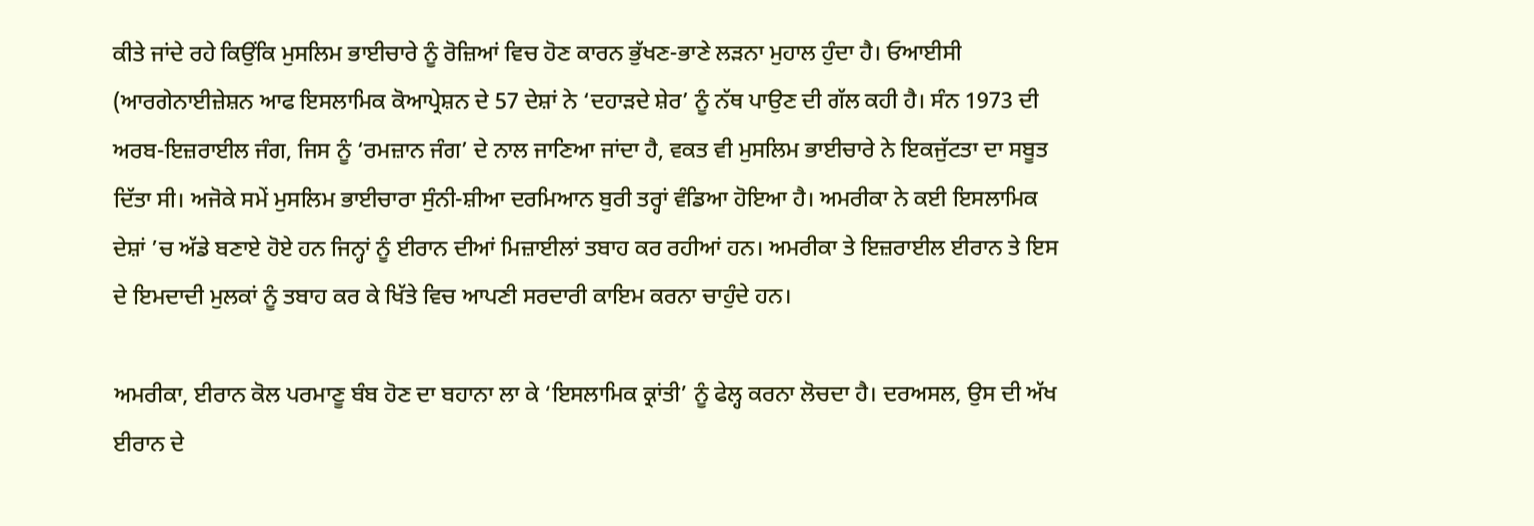ਕੀਤੇ ਜਾਂਦੇ ਰਹੇ ਕਿਉਂਕਿ ਮੁਸਲਿਮ ਭਾਈਚਾਰੇ ਨੂੰ ਰੋਜ਼ਿਆਂ ਵਿਚ ਹੋਣ ਕਾਰਨ ਭੁੱਖਣ-ਭਾਣੇ ਲੜਨਾ ਮੁਹਾਲ ਹੁੰਦਾ ਹੈ। ਓਆਈਸੀ (ਆਰਗੇਨਾਈਜ਼ੇਸ਼ਨ ਆਫ ਇਸਲਾਮਿਕ ਕੋਆਪ੍ਰੇਸ਼ਨ ਦੇ 57 ਦੇਸ਼ਾਂ ਨੇ ‘ਦਹਾੜਦੇ ਸ਼ੇਰ’ ਨੂੰ ਨੱਥ ਪਾਉਣ ਦੀ ਗੱਲ ਕਹੀ ਹੈ। ਸੰਨ 1973 ਦੀ ਅਰਬ-ਇਜ਼ਰਾਈਲ ਜੰਗ, ਜਿਸ ਨੂੰ ‘ਰਮਜ਼ਾਨ ਜੰਗ’ ਦੇ ਨਾਲ ਜਾਣਿਆ ਜਾਂਦਾ ਹੈ, ਵਕਤ ਵੀ ਮੁਸਲਿਮ ਭਾਈਚਾਰੇ ਨੇ ਇਕਜੁੱਟਤਾ ਦਾ ਸਬੂਤ ਦਿੱਤਾ ਸੀ। ਅਜੋਕੇ ਸਮੇਂ ਮੁਸਲਿਮ ਭਾਈਚਾਰਾ ਸੁੰਨੀ-ਸ਼ੀਆ ਦਰਮਿਆਨ ਬੁਰੀ ਤਰ੍ਹਾਂ ਵੰਡਿਆ ਹੋਇਆ ਹੈ। ਅਮਰੀਕਾ ਨੇ ਕਈ ਇਸਲਾਮਿਕ ਦੇਸ਼ਾਂ ’ਚ ਅੱਡੇ ਬਣਾਏ ਹੋਏ ਹਨ ਜਿਨ੍ਹਾਂ ਨੂੰ ਈਰਾਨ ਦੀਆਂ ਮਿਜ਼ਾਈਲਾਂ ਤਬਾਹ ਕਰ ਰਹੀਆਂ ਹਨ। ਅਮਰੀਕਾ ਤੇ ਇਜ਼ਰਾਈਲ ਈਰਾਨ ਤੇ ਇਸ ਦੇ ਇਮਦਾਦੀ ਮੁਲਕਾਂ ਨੂੰ ਤਬਾਹ ਕਰ ਕੇ ਖਿੱਤੇ ਵਿਚ ਆਪਣੀ ਸਰਦਾਰੀ ਕਾਇਮ ਕਰਨਾ ਚਾਹੁੰਦੇ ਹਨ।

ਅਮਰੀਕਾ, ਈਰਾਨ ਕੋਲ ਪਰਮਾਣੂ ਬੰਬ ਹੋਣ ਦਾ ਬਹਾਨਾ ਲਾ ਕੇ ‘ਇਸਲਾਮਿਕ ਕ੍ਰਾਂਤੀ’ ਨੂੰ ਫੇਲ੍ਹ ਕਰਨਾ ਲੋਚਦਾ ਹੈ। ਦਰਅਸਲ, ਉਸ ਦੀ ਅੱਖ ਈਰਾਨ ਦੇ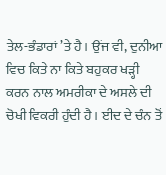ਤੇਲ-ਭੰਡਾਰਾਂ ’ਤੇ ਹੈ। ਉਂਜ ਵੀ, ਦੁਨੀਆ ਵਿਚ ਕਿਤੇ ਨਾ ਕਿਤੇ ਬਹੁਕਰ ਖੜ੍ਹੀ ਕਰਨ ਨਾਲ ਅਮਰੀਕਾ ਦੇ ਅਸਲੇ ਦੀ ਚੋਖੀ ਵਿਕਰੀ ਹੁੰਦੀ ਹੈ। ਈਦ ਦੇ ਚੰਨ ਤੋਂ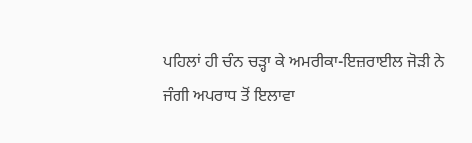ਪਹਿਲਾਂ ਹੀ ਚੰਨ ਚੜ੍ਹਾ ਕੇ ਅਮਰੀਕਾ-ਇਜ਼ਰਾਈਲ ਜੋੜੀ ਨੇ ਜੰਗੀ ਅਪਰਾਧ ਤੋਂ ਇਲਾਵਾ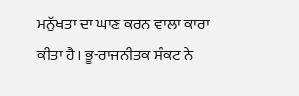ਮਨੁੱਖਤਾ ਦਾ ਘਾਣ ਕਰਨ ਵਾਲਾ ਕਾਰਾ ਕੀਤਾ ਹੈ। ਭੂ-ਰਾਜਨੀਤਕ ਸੰਕਟ ਨੇ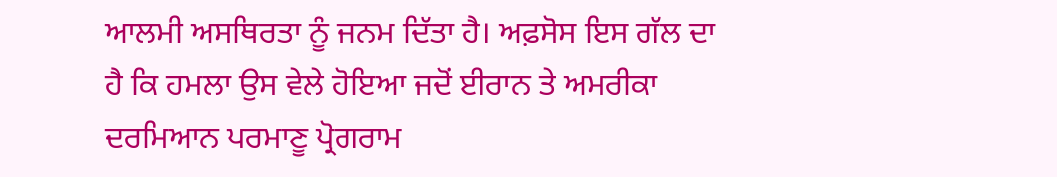ਆਲਮੀ ਅਸਥਿਰਤਾ ਨੂੰ ਜਨਮ ਦਿੱਤਾ ਹੈ। ਅਫ਼ਸੋਸ ਇਸ ਗੱਲ ਦਾ ਹੈ ਕਿ ਹਮਲਾ ਉਸ ਵੇਲੇ ਹੋਇਆ ਜਦੋਂ ਈਰਾਨ ਤੇ ਅਮਰੀਕਾ ਦਰਮਿਆਨ ਪਰਮਾਣੂ ਪ੍ਰੋਗਰਾਮ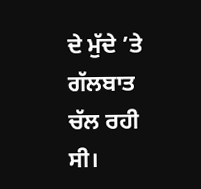ਦੇ ਮੁੱਦੇ ’ਤੇ ਗੱਲਬਾਤ ਚੱਲ ਰਹੀ ਸੀ।